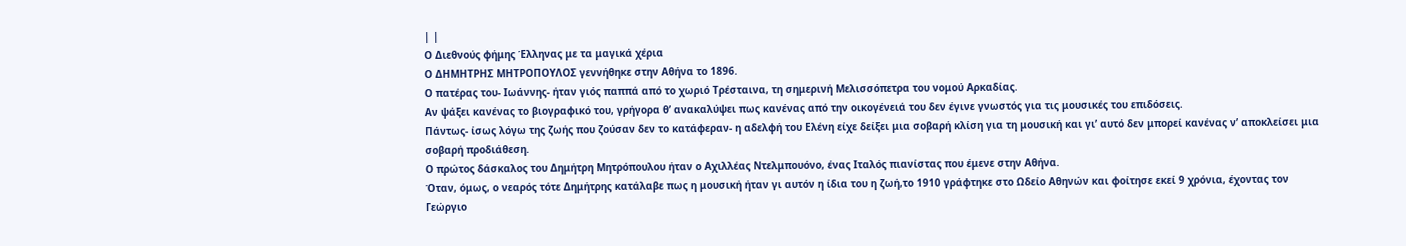| |
Ο Διεθνούς φήμης Έλληνας με τα μαγικά χέρια
Ο ΔΗΜΗΤΡΗΣ ΜΗΤΡΟΠΟΥΛΟΣ γεννήθηκε στην Αθήνα το 1896.
Ο πατέρας του- Ιωάννης- ήταν γιός παππά από το χωριό Τρέσταινα, τη σημερινή Μελισσόπετρα του νομού Αρκαδίας.
Αν ψάξει κανένας το βιογραφικό του, γρήγορα θ’ ανακαλύψει πως κανένας από την οικογένειά του δεν έγινε γνωστός για τις μουσικές του επιδόσεις.
Πάντως- ίσως λόγω της ζωής που ζούσαν δεν το κατάφεραν- η αδελφή του Ελένη είχε δείξει μια σοβαρή κλίση για τη μουσική και γι’ αυτό δεν μπορεί κανένας ν’ αποκλείσει μια σοβαρή προδιάθεση.
Ο πρώτος δάσκαλος του Δημήτρη Μητρόπουλου ήταν ο Αχιλλέας Ντελμπουόνο, ένας Ιταλός πιανίστας που έμενε στην Αθήνα.
Όταν, όμως, ο νεαρός τότε Δημήτρης κατάλαβε πως η μουσική ήταν γι αυτόν η ίδια του η ζωή,το 1910 γράφτηκε στο Ωδείο Αθηνών και φοίτησε εκεί 9 χρόνια, έχοντας τον Γεώργιο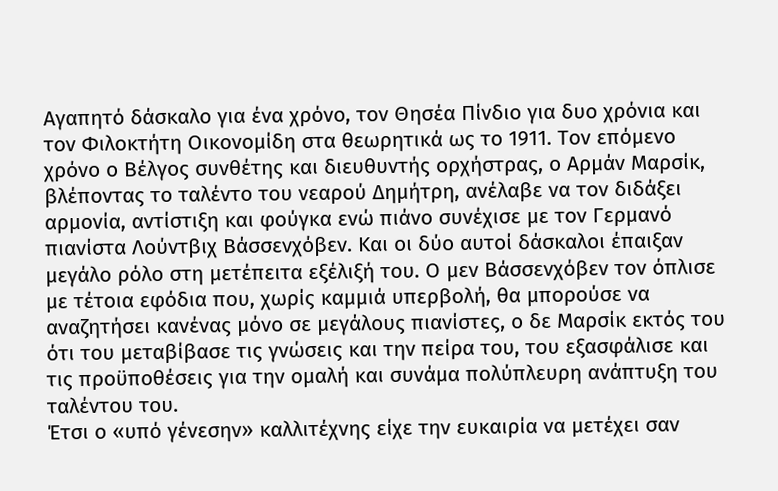Αγαπητό δάσκαλο για ένα χρόνο, τον Θησέα Πίνδιο για δυο χρόνια και τον Φιλοκτήτη Οικονομίδη στα θεωρητικά ως το 1911. Τον επόμενο χρόνο ο Βέλγος συνθέτης και διευθυντής ορχήστρας, ο Αρμάν Μαρσίκ, βλέποντας το ταλέντο του νεαρού Δημήτρη, ανέλαβε να τον διδάξει αρμονία, αντίστιξη και φούγκα ενώ πιάνο συνέχισε με τον Γερμανό πιανίστα Λούντβιχ Βάσσενχόβεν. Και οι δύο αυτοί δάσκαλοι έπαιξαν μεγάλο ρόλο στη μετέπειτα εξέλιξή του. Ο μεν Βάσσενχόβεν τον όπλισε με τέτοια εφόδια που, χωρίς καμμιά υπερβολή, θα μπορούσε να αναζητήσει κανένας μόνο σε μεγάλους πιανίστες, ο δε Μαρσίκ εκτός του ότι του μεταβίβασε τις γνώσεις και την πείρα του, του εξασφάλισε και τις προϋποθέσεις για την ομαλή και συνάμα πολύπλευρη ανάπτυξη του ταλέντου του.
Έτσι ο «υπό γένεσην» καλλιτέχνης είχε την ευκαιρία να μετέχει σαν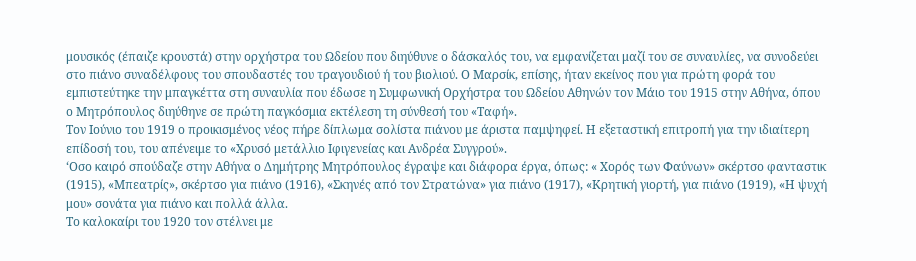μουσικός (έπαιζε κρουστά) στην ορχήστρα του Ωδείου που διηύθυνε ο δάσκαλός του, να εμφανίζεται μαζί του σε συναυλίες, να συνοδεύει στο πιάνο συναδέλφους του σπουδαστές του τραγουδιού ή του βιολιού. Ο Μαρσίκ, επίσης, ήταν εκείνος που για πρώτη φορά του εμπιστεύτηκε την μπαγκέττα στη συναυλία που έδωσε η Συμφωνική Ορχήστρα του Ωδείου Αθηνών τον Μάιο του 1915 στην Αθήνα, όπου ο Μητρόπουλος διηύθηνε σε πρώτη παγκόσμια εκτέλεση τη σύνθεσή του «Ταφή».
Τον Ιούνιο του 1919 ο προικισμένος νέος πήρε δίπλωμα σολίστα πιάνου με άριστα παμψηφεί. Η εξεταστική επιτροπή για την ιδιαίτερη επίδοσή του, του απένειμε το «Χρυσό μετάλλιο Ιφιγενείας και Ανδρέα Συγγρού».
‘Οσο καιρό σπούδαζε στην Αθήνα ο Δημήτρης Μητρόπουλος έγραψε και διάφορα έργα, όπως: « Χορός των Φαύνων» σκέρτσο φανταστικ (1915), «Μπεατρίς», σκέρτσο για πιάνο (1916), «Σκηνές από τον Στρατώνα» για πιάνο (1917), «Κρητική γιορτή, για πιάνο (1919), «Η ψυχή μου» σονάτα για πιάνο και πολλά άλλα.
Το καλοκαίρι του 1920 τον στέλνει με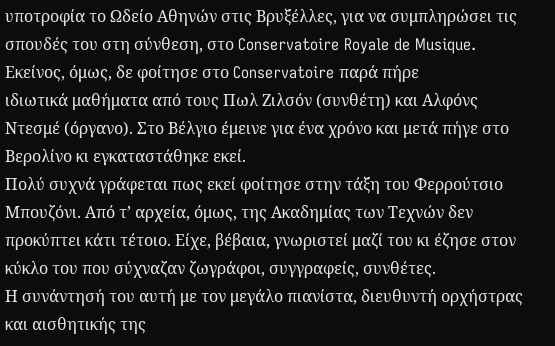υποτροφία το Ωδείο Αθηνών στις Βρυξέλλες, για να συμπληρώσει τις σπουδές του στη σύνθεση, στο Conservatoire Royale de Musique. Εκείνος, όμως, δε φοίτησε στο Conservatoire παρά πήρε
ιδιωτικά μαθήματα από τους Πωλ Ζιλσόν (συνθέτη) και Αλφόνς Ντεσμέ (όργανο). Στο Βέλγιο έμεινε για ένα χρόνο και μετά πήγε στο Βερολίνο κι εγκαταστάθηκε εκεί.
Πολύ συχνά γράφεται πως εκεί φοίτησε στην τάξη του Φερρούτσιο Μπουζόνι. Από τ’ αρχεία, όμως, της Ακαδημίας των Τεχνών δεν προκύπτει κάτι τέτοιο. Είχε, βέβαια, γνωριστεί μαζί του κι έζησε στον κύκλο του που σύχναζαν ζωγράφοι, συγγραφείς, συνθέτες.
Η συνάντησή του αυτή με τον μεγάλο πιανίστα, διευθυντή ορχήστρας και αισθητικής της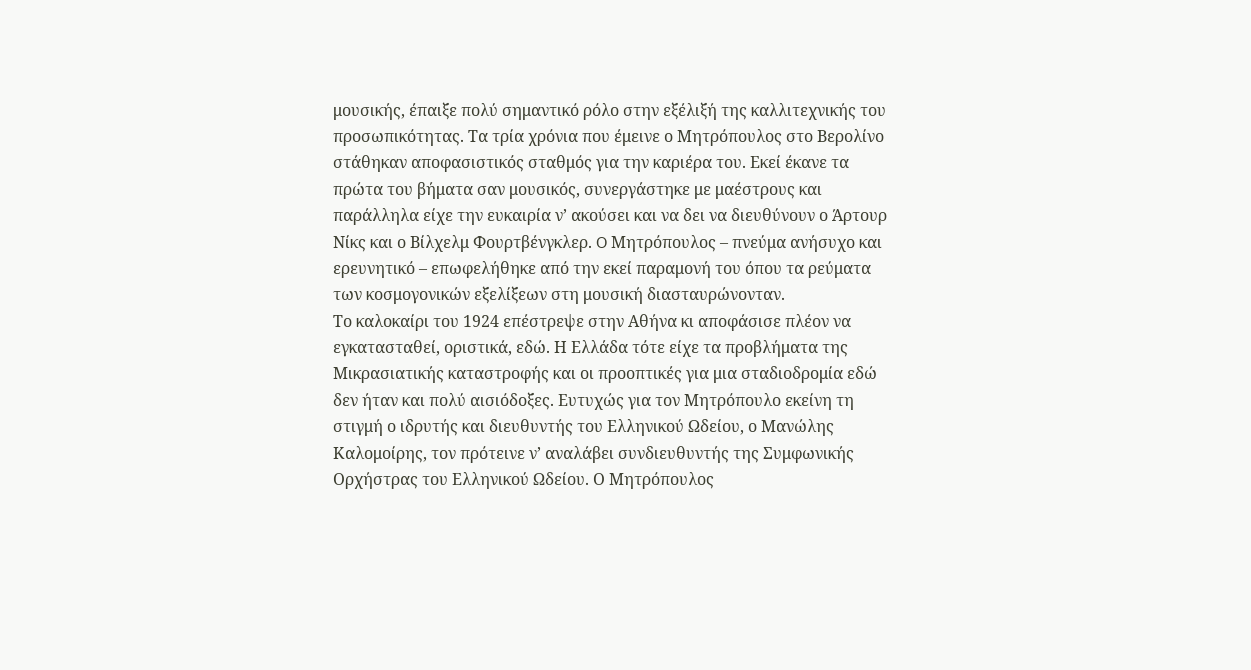μουσικής, έπαιξε πολύ σημαντικό ρόλο στην εξέλιξή της καλλιτεχνικής του προσωπικότητας. Τα τρία χρόνια που έμεινε ο Μητρόπουλος στο Βερολίνο στάθηκαν αποφασιστικός σταθμός για την καριέρα του. Εκεί έκανε τα πρώτα του βήματα σαν μουσικός, συνεργάστηκε με μαέστρους και παράλληλα είχε την ευκαιρία ν’ ακούσει και να δει να διευθύνουν ο Άρτουρ Νίκς και ο Βίλχελμ Φουρτβένγκλερ. O Μητρόπουλος – πνεύμα ανήσυχο και ερευνητικό – επωφελήθηκε από την εκεί παραμονή του όπου τα ρεύματα των κοσμογονικών εξελίξεων στη μουσική διασταυρώνονταν.
Το καλοκαίρι του 1924 επέστρεψε στην Αθήνα κι αποφάσισε πλέον να εγκατασταθεί, οριστικά, εδώ. Η Ελλάδα τότε είχε τα προβλήματα της Μικρασιατικής καταστροφής και οι προοπτικές για μια σταδιοδρομία εδώ δεν ήταν και πολύ αισιόδοξες. Ευτυχώς για τον Μητρόπουλο εκείνη τη στιγμή ο ιδρυτής και διευθυντής του Ελληνικού Ωδείου, ο Μανώλης Καλομοίρης, τον πρότεινε ν’ αναλάβει συνδιευθυντής της Συμφωνικής Ορχήστρας του Ελληνικού Ωδείου. Ο Μητρόπουλος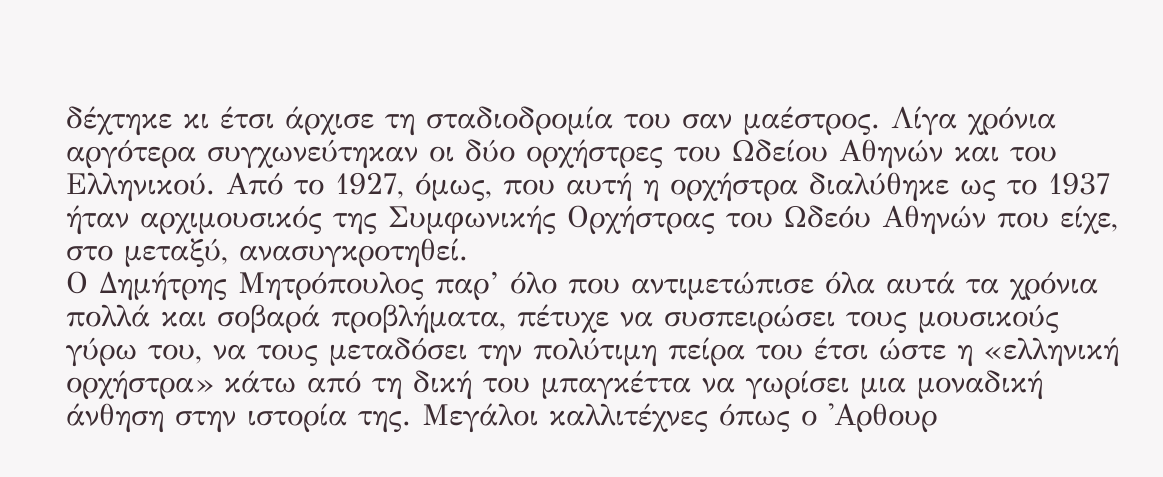δέχτηκε κι έτσι άρχισε τη σταδιοδρομία του σαν μαέστρος. Λίγα χρόνια αργότερα συγχωνεύτηκαν οι δύο ορχήστρες του Ωδείου Αθηνών και του Ελληνικού. Από το 1927, όμως, που αυτή η ορχήστρα διαλύθηκε ως το 1937 ήταν αρχιμουσικός της Συμφωνικής Ορχήστρας του Ωδεόυ Αθηνών που είχε, στο μεταξύ, ανασυγκροτηθεί.
Ο Δημήτρης Μητρόπουλος παρ’ όλο που αντιμετώπισε όλα αυτά τα χρόνια πολλά και σοβαρά προβλήματα, πέτυχε να συσπειρώσει τους μουσικούς γύρω του, να τους μεταδόσει την πολύτιμη πείρα του έτσι ώστε η «ελληνική ορχήστρα» κάτω από τη δική του μπαγκέττα να γωρίσει μια μοναδική άνθηση στην ιστορία της. Μεγάλοι καλλιτέχνες όπως ο 'Αρθουρ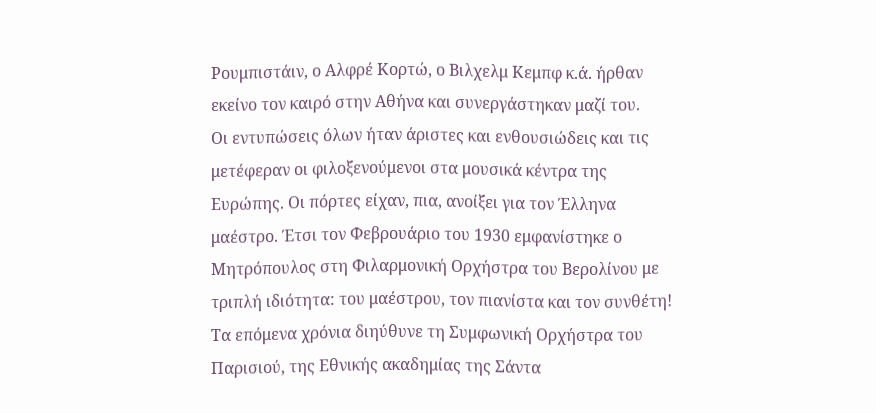Ρουμπιστάιν, ο Αλφρέ Κορτώ, ο Βιλχελμ Κεμπφ κ.ά. ήρθαν εκείνο τον καιρό στην Αθήνα και συνεργάστηκαν μαζί του.
Οι εντυπώσεις όλων ήταν άριστες και ενθουσιώδεις και τις μετέφεραν οι φιλοξενούμενοι στα μουσικά κέντρα της Ευρώπης. Οι πόρτες είχαν, πια, ανοίξει για τον Έλληνα μαέστρο. Έτσι τον Φεβρουάριο του 1930 εμφανίστηκε ο Μητρόπουλος στη Φιλαρμονική Ορχήστρα του Βερολίνου με τριπλή ιδιότητα: του μαέστρου, τον πιανίστα και τον συνθέτη!
Τα επόμενα χρόνια διηύθυνε τη Συμφωνική Ορχήστρα του Παρισιού, της Εθνικής ακαδημίας της Σάντα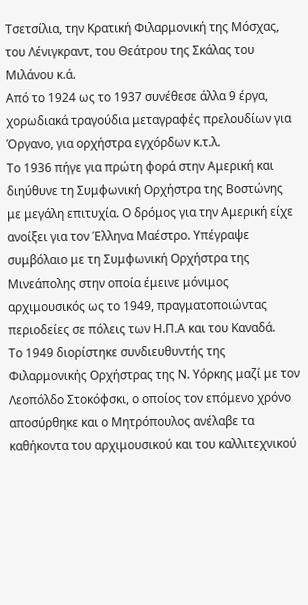Τσετσίλια, την Κρατική Φιλαρμονική της Μόσχας, του Λένιγκραντ, του Θεάτρου της Σκάλας του Μιλάνου κ.ά.
Από το 1924 ως το 1937 συνέθεσε άλλα 9 έργα, χορωδιακά τραγούδια μεταγραφές πρελουδίων για Όργανο, για ορχήστρα εγχόρδων κ.τ.λ.
Το 1936 πήγε για πρώτη φορά στην Αμερική και διηύθυνε τη Συμφωνική Ορχήστρα της Βοστώνης με μεγάλη επιτυχία. Ο δρόμος για την Αμερική είχε ανοίξει για τον Έλληνα Μαέστρο. Υπέγραψε συμβόλαιο με τη Συμφωνική Ορχήστρα της Μινεάπολης στην οποία έμεινε μόνιμος αρχιμουσικός ως το 1949, πραγματοποιώντας περιοδείες σε πόλεις των Η.Π.Α και του Καναδά.
Το 1949 διορίστηκε συνδιευθυντής της Φιλαρμονικής Ορχήστρας της Ν. Υόρκης μαζί με τον Λεοπόλδο Στοκόφσκι, ο οποίος τον επόμενο χρόνο αποσύρθηκε και ο Μητρόπουλος ανέλαβε τα καθήκοντα του αρχιμουσικού και του καλλιτεχνικού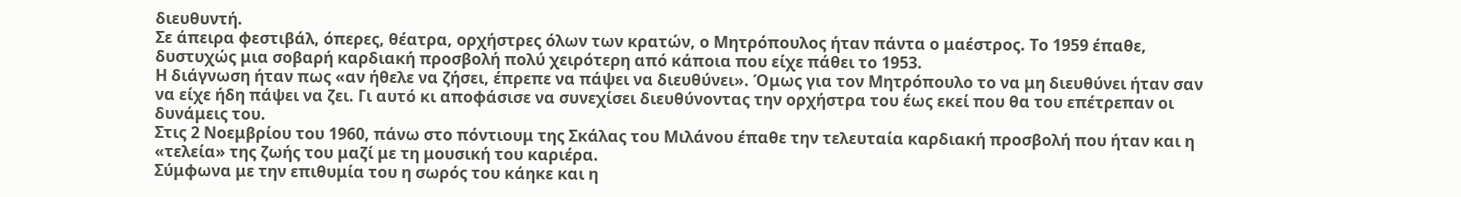διευθυντή.
Σε άπειρα φεστιβάλ, όπερες, θέατρα, ορχήστρες όλων των κρατών, ο Μητρόπουλος ήταν πάντα ο μαέστρος. Το 1959 έπαθε, δυστυχώς μια σοβαρή καρδιακή προσβολή πολύ χειρότερη από κάποια που είχε πάθει το 1953.
Η διάγνωση ήταν πως «αν ήθελε να ζήσει, έπρεπε να πάψει να διευθύνει». Όμως για τον Μητρόπουλο το να μη διευθύνει ήταν σαν να είχε ήδη πάψει να ζει. Γι αυτό κι αποφάσισε να συνεχίσει διευθύνοντας την ορχήστρα του έως εκεί που θα του επέτρεπαν οι δυνάμεις του.
Στις 2 Νοεμβρίου του 1960, πάνω στο πόντιουμ της Σκάλας του Μιλάνου έπαθε την τελευταία καρδιακή προσβολή που ήταν και η «τελεία» της ζωής του μαζί με τη μουσική του καριέρα.
Σύμφωνα με την επιθυμία του η σωρός του κάηκε και η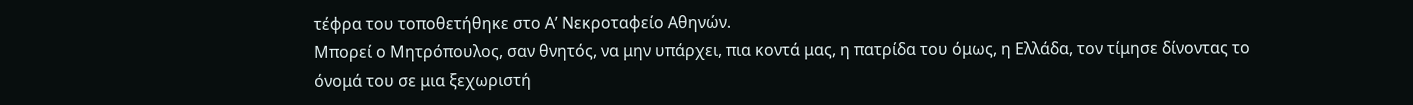τέφρα του τοποθετήθηκε στο Α’ Νεκροταφείο Αθηνών.
Μπορεί ο Μητρόπουλος, σαν θνητός, να μην υπάρχει, πια κοντά μας, η πατρίδα του όμως, η Ελλάδα, τον τίμησε δίνοντας το όνομά του σε μια ξεχωριστή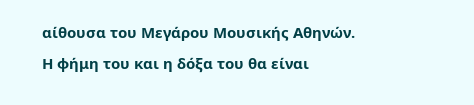αίθουσα του Μεγάρου Μουσικής Αθηνών.
Η φήμη του και η δόξα του θα είναι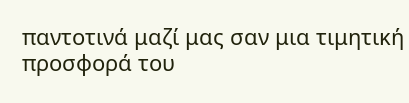παντοτινά μαζί μας σαν μια τιμητική προσφορά του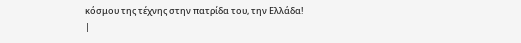κόσμου της τέχνης στην πατρίδα του, την Ελλάδα!
|